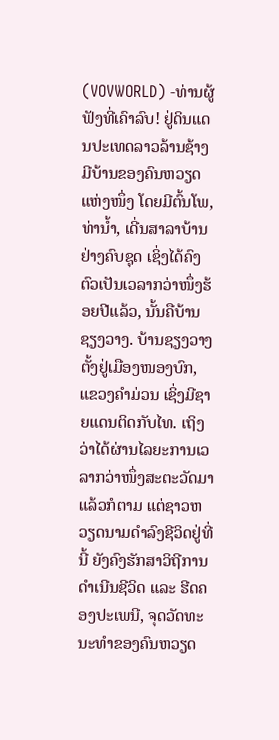(VOVWORLD) -ທ່ານຜູ້ຟັງທີ່ເຄົາລົບ! ຢູ່ດິນແດນປະເທດລາວລ້ານຊ້າງ ມີບ້ານຂອງຄົນຫວຽດແຫ່ງໜຶ່ງ ໂດຍມີຕົ້ນໂພ, ທ່ານ້ຳ, ເດີ່ນສາລາບ້ານ ຢ່າງຄົບຊຸດ ເຊິ່ງໄດ້ຄົງຕົວເປັນເວລາກວ່າໜຶ່ງຮ້ອຍປີແລ້ວ, ນັ້ນຄືບ້ານຊຽງວາງ. ບ້ານຊຽງວາງຕັ້ງຢູ່ເມືອງໜອງບົກ, ແຂວງຄຳມ່ວນ ເຊິ່ງມີຊາຍແດນຕິດກັບໄທ. ເຖິງວ່າໄດ້ຜ່ານໄລຍະການເວລາກວ່າໜຶ່ງສະຕະວັດມາແລ້ວກໍຕາມ ແຕ່ຊາວຫວຽດນາມດຳລົງຊີວິດຢູ່ທີ່ນີ້ ຍັງຄົງຮັກສາວິຖີການດຳເນີນຊີວິດ ແລະ ຮີດຄອງປະເພນີ, ຈຸດວັດທະນະທຳຂອງຄົນຫວຽດ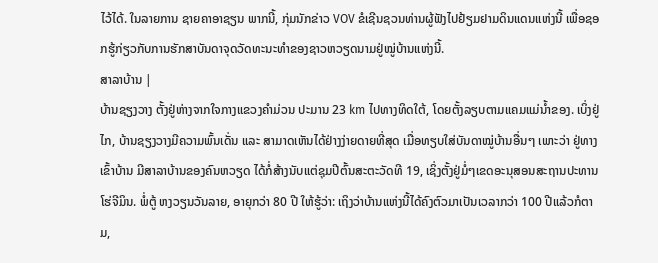ໄວ້ໄດ້. ໃນລາຍການ ຊາຍຄາອາຊຽນ ພາກນີ້, ກຸ່ມນັກຂ່າວ VOV ຂໍເຊີນຊວນທ່ານຜູ້ຟັງໄປຢ້ຽມຢາມດິນແດນແຫ່ງນີ້ ເພື່ອຊອກຮູ້ກ່ຽວກັບການຮັກສາບັນດາຈຸດວັດທະນະທຳຂອງຊາວຫວຽດນາມຢູ່ໝູ່ບ້ານແຫ່ງນີ້.
ສາລາບ້ານ |
ບ້ານຊຽງວາງ ຕັ້ງຢູ່ຫ່າງຈາກໃຈກາງແຂວງຄຳມ່ວນ ປະມານ 23 km ໄປທາງທິດໃຕ້, ໂດຍຕັ້ງລຽບຕາມແຄມແມ່ນ້ຳຂອງ. ເບິ່ງຢູ່ໄກ, ບ້ານຊຽງວາງມີຄວາມພົ້ນເດັ່ນ ແລະ ສາມາດເຫັນໄດ້ຢ່າງງ່າຍດາຍທີ່ສຸດ ເມື່ອທຽບໃສ່ບັນດາໝູ່ບ້ານອື່ນໆ ເພາະວ່າ ຢູ່ທາງເຂົ້າບ້ານ ມີສາລາບ້ານຂອງຄົນຫວຽດ ໄດ້ກໍ່ສ້າງນັບແຕ່ຊຸມປີຕົ້ນສະຕະວັດທີ 19, ເຊິ່ງຕັ້ງຢູ່ມໍ່ໆເຂດອະນຸສອນສະຖານປະທານໂຮ່ຈີມິນ. ພໍ່ຕູ້ ຫງວຽນວັນລາຍ, ອາຍຸກວ່າ 80 ປີ ໃຫ້ຮູ້ວ່າ: ເຖິງວ່າບ້ານແຫ່ງນີ້ໄດ້ຄົງຕົວມາເປັນເວລາກວ່າ 100 ປີແລ້ວກໍຕາມ,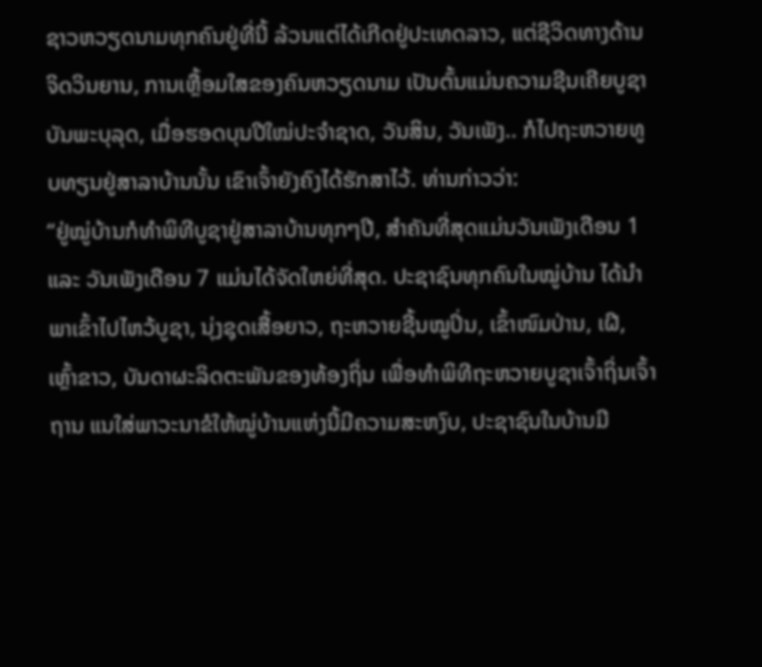ຊາວຫວຽດນາມທຸກຄົນຢູ່ທີ່ນີ້ ລ້ວນແຕ່ໄດ້ເກີດຢູ່ປະເທດລາວ, ແຕ່ຊີວິດທາງດ້ານຈິດວິນຍານ, ການເຫຼື້ອມໃສຂອງຄົນຫວຽດນາມ ເປັນຕົ້ນແມ່ນຄວາມຊີນເຄີຍບູຊາບັນພະບຸລຸດ, ເມື່ອຮອດບຸນປີໃໝ່ປະຈຳຊາດ, ວັນສິນ, ວັນເພັງ.. ກໍໄປຖະຫວາຍທູບທຽນຢູ່ສາລາບ້ານນັ້ນ ເຂົາເຈົ້າຍັງຄົງໄດ້ຮັກສາໄວ້. ທ່ານກ່າວວ່າ:
“ຢູ່ໝູ່ບ້ານກໍທຳພິທີບູຊາຢູ່ສາລາບ້ານທຸກໆປີ, ສຳຄັນທີ່ສຸດແມ່ນວັນເພັງເດືອນ 1 ແລະ ວັນເພັງເດືອນ 7 ແມ່ນໄດ້ຈັດໃຫຍ່ທີ່ສຸດ. ປະຊາຊົນທຸກຄົນໃນໝູ່ບ້ານ ໄດ້ນຳພາເຂົ້າໄປໄຫວ້ບູຊາ, ນຸ່ງຊຸດເສື້ອຍາວ, ຖະຫວາຍຊີ້ນໝູປິ່ນ, ເຂົ້າໜົມປ່ານ, ເຝີ, ເຫຼົ້າຂາວ, ບັນດາຜະລິດຕະພັນຂອງທ້ອງຖິ່ນ ເພື່ອທຳພິທີຖະຫວາຍບູຊາເຈົ້າຖິ່ນເຈົ້າຖານ ແນໃສ່ພາວະນາຂໍໃຫ້ໝູ່ບ້ານແຫ່ງນີ້ມີຄວາມສະຫງົບ, ປະຊາຊົນໃນບ້ານມີ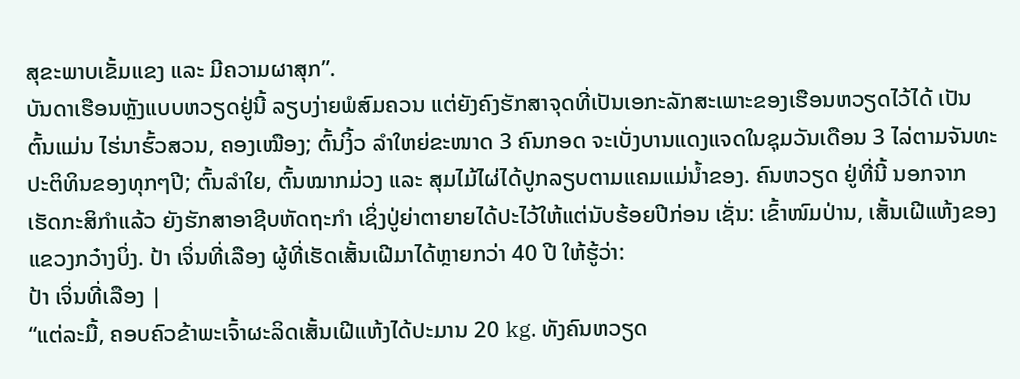ສຸຂະພາບເຂັ້ມແຂງ ແລະ ມີຄວາມຜາສຸກ”.
ບັນດາເຮືອນຫຼັງແບບຫວຽດຢູ່ນີ້ ລຽບງ່າຍພໍສົມຄວນ ແຕ່ຍັງຄົງຮັກສາຈຸດທີ່ເປັນເອກະລັກສະເພາະຂອງເຮືອນຫວຽດໄວ້ໄດ້ ເປັນຕົ້ນແມ່ນ ໄຮ່ນາຮົ້ວສວນ, ຄອງເໝືອງ; ຕົ້ນງິ້ວ ລຳໃຫຍ່ຂະໜາດ 3 ຄົນກອດ ຈະເບັ່ງບານແດງແຈດໃນຊຸມວັນເດືອນ 3 ໄລ່ຕາມຈັນທະປະຕິທິນຂອງທຸກໆປີ; ຕົ້ນລຳໃຍ, ຕົ້ນໝາກມ່ວງ ແລະ ສຸມໄມ້ໄຜ່ໄດ້ປູກລຽບຕາມແຄມແມ່ນ້ຳຂອງ. ຄົນຫວຽດ ຢູ່ທີ່ນີ້ ນອກຈາກເຮັດກະສິກຳແລ້ວ ຍັງຮັກສາອາຊີບຫັດຖະກຳ ເຊິ່ງປູ່ຍ່າຕາຍາຍໄດ້ປະໄວ້ໃຫ້ແຕ່ນັບຮ້ອຍປີກ່ອນ ເຊັ່ນ: ເຂົ້າໜົມປ່ານ, ເສັ້ນເຝີແຫ້ງຂອງແຂວງກວ໋າງບິ່ງ. ປ້າ ເຈິ່ນທີ່ເລືອງ ຜູ້ທີ່ເຮັດເສັ້ນເຝີມາໄດ້ຫຼາຍກວ່າ 40 ປີ ໃຫ້ຮູ້ວ່າ:
ປ້າ ເຈິ່ນທີ່ເລືອງ |
“ແຕ່ລະມື້, ຄອບຄົວຂ້າພະເຈົ້າຜະລິດເສັ້ນເຝີແຫ້ງໄດ້ປະມານ 20 kg. ທັງຄົນຫວຽດ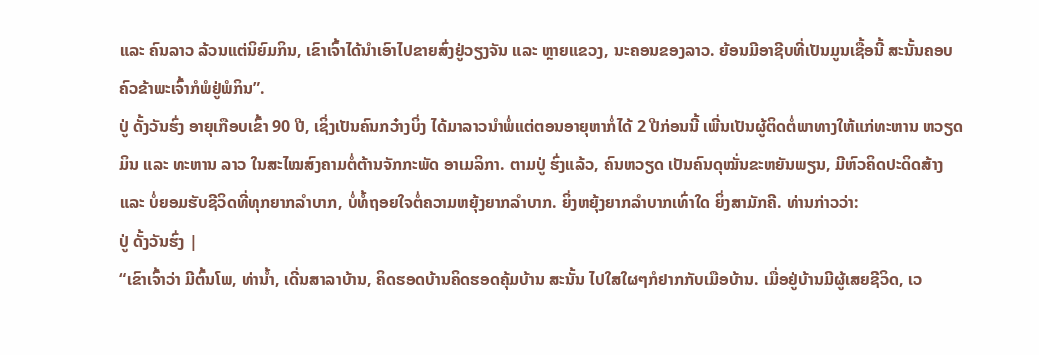ແລະ ຄົນລາວ ລ້ວນແຕ່ນິຍົມກິນ, ເຂົາເຈົ້າໄດ້ນຳເອົາໄປຂາຍສົ່ງຢູ່ວຽງຈັນ ແລະ ຫຼາຍແຂວງ, ນະຄອນຂອງລາວ. ຍ້ອນມີອາຊີບທີ່ເປັນມູນເຊື້ອນີ້ ສະນັ້ນຄອບຄົວຂ້າພະເຈົ້າກໍພໍຢູ່ພໍກິນ”.
ປູ່ ດັ້ງວັນຮົ່ງ ອາຍຸເກືອບເຂົ້າ 90 ປີ, ເຊິ່ງເປັນຄົນກວ໋າງບິ່ງ ໄດ້ມາລາວນຳພໍ່ແຕ່ຕອນອາຍຸຫາກໍ່ໄດ້ 2 ປີກ່ອນນີ້ ເພີ່ນເປັນຜູ້ຕິດຕໍ່ພາທາງໃຫ້ແກ່ທະຫານ ຫວຽດມິນ ແລະ ທະຫານ ລາວ ໃນສະໄໝສົງຄາມຕໍ່ຕ້ານຈັກກະພັດ ອາເມລິກາ. ຕາມປູ່ ຮົ່ງແລ້ວ, ຄົນຫວຽດ ເປັນຄົນດຸໝັ່ນຂະຫຍັນພຽນ, ມີຫົວຄິດປະດິດສ້າງ ແລະ ບໍ່ຍອມຮັບຊີວິດທີ່ທຸກຍາກລຳບາກ, ບໍ່ທໍ້ຖອຍໃຈຕໍ່ຄວາມຫຍຸ້ງຍາກລຳບາກ. ຍິ່ງຫຍຸ້ງຍາກລຳບາກເທົ່າໃດ ຍິ່ງສາມັກຄີ. ທ່ານກ່າວວ່າ:
ປູ່ ດັ້ງວັນຮົ່ງ |
“ເຂົາເຈົ້າວ່າ ມີຕົ້ນໂພ, ທ່ານ້ຳ, ເດີ່ນສາລາບ້ານ, ຄິດຮອດບ້ານຄິດຮອດຄຸ້ມບ້ານ ສະນັ້ນ ໄປໃສໃຜໆກໍຢາກກັບເມືອບ້ານ. ເມື່ອຢູ່ບ້ານມີຜູ້ເສຍຊີວິດ, ເວ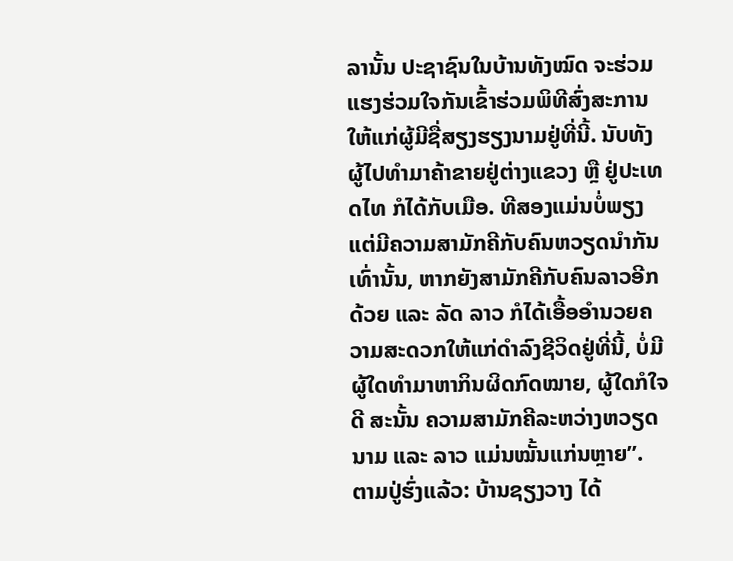ລານັ້ນ ປະຊາຊົນໃນບ້ານທັງໝົດ ຈະຮ່ວມແຮງຮ່ວມໃຈກັນເຂົ້າຮ່ວມພິທີສົ່ງສະການໃຫ້ແກ່ຜູ້ມີຊື່ສຽງຮຽງນາມຢູ່ທີ່ນີ້. ນັບທັງຜູ້ໄປທຳມາຄ້າຂາຍຢູ່ຕ່າງແຂວງ ຫຼື ຢູ່ປະເທດໄທ ກໍໄດ້ກັບເມືອ. ທີສອງແມ່ນບໍ່ພຽງແຕ່ມີຄວາມສາມັກຄີກັບຄົນຫວຽດນຳກັນເທົ່ານັ້ນ, ຫາກຍັງສາມັກຄີກັບຄົນລາວອີກດ້ວຍ ແລະ ລັດ ລາວ ກໍໄດ້ເອື້ອອຳນວຍຄວາມສະດວກໃຫ້ແກ່ດຳລົງຊີວິດຢູ່ທີ່ນີ້, ບໍ່ມີຜູ້ໃດທຳມາຫາກິນຜິດກົດໝາຍ, ຜູ້ໃດກໍໃຈດີ ສະນັ້ນ ຄວາມສາມັກຄີລະຫວ່າງຫວຽດນາມ ແລະ ລາວ ແມ່ນໝັ້ນແກ່ນຫຼາຍ”.
ຕາມປູ່ຮົ່ງແລ້ວ: ບ້ານຊຽງວາງ ໄດ້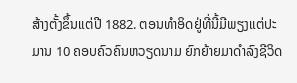ສ້າງຕັ້ງຂຶ້ນແຕ່ປີ 1882. ຕອນທຳອິດຢູ່ທີ່ນີ້ມີພຽງແຕ່ປະມານ 10 ຄອບຄົວຄົນຫວຽດນາມ ຍົກຍ້າຍມາດຳລົງຊີວິດ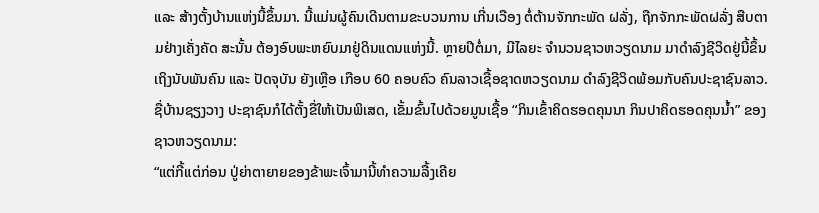ແລະ ສ້າງຕັ້ງບ້ານແຫ່ງນີ້ຂຶ້ນມາ. ນີ້ແມ່ນຜູ້ຄົນເດີນຕາມຂະບວນການ ເກີ່ນເວືອງ ຕໍ່ຕ້ານຈັກກະພັດ ຝລັ່ງ, ຖືກຈັກກະພັດຝລັ່ງ ສືບຕາມຢ່າງເຄັ່ງຄັດ ສະນັ້ນ ຕ້ອງອົບພະຫຍົບມາຢູ່ດິນແດນແຫ່ງນີ້. ຫຼາຍປີຕໍ່ມາ, ມີໄລຍະ ຈຳນວນຊາວຫວຽດນາມ ມາດຳລົງຊີວິດຢູ່ນີ້ຂຶ້ນເຖິງນັບພັນຄົນ ແລະ ປັດຈຸບັນ ຍັງເຫຼືອ ເກືອບ 60 ຄອບຄົວ ຄົນລາວເຊື້ອຊາດຫວຽດນາມ ດຳລົງຊີວິດພ້ອມກັບຄົນປະຊາຊົນລາວ. ຊື່ບ້ານຊຽງວາງ ປະຊາຊົນກໍໄດ້ຕັ້ງຂື່ໃຫ້ເປັນພິເສດ, ເຂັ້ມຂົ້ນໄປດ້ວຍມູນເຊື້ອ “ກິນເຂົ້າຄິດຮອດຄຸນນາ ກິນປາຄິດຮອດຄຸນນ້ຳ” ຂອງຊາວຫວຽດນາມ:
“ແຕ່ກີ້ແຕ່ກ່ອນ ປູ່ຍ່າຕາຍາຍຂອງຂ້າພະເຈົ້າມານີ້ທຳຄວາມລື້ງເຄີຍ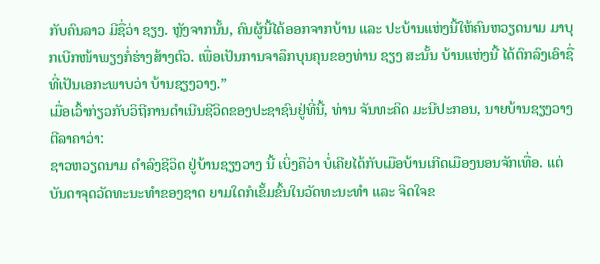ກັບຄົນລາວ ມີຊື່ວ່າ ຊຽງ. ຫຼັງຈາກນັ້ນ, ຄົນຜູ້ນີ້ໄດ້ອອກຈາກບ້ານ ແລະ ປະບ້ານແຫ່ງນີ້ໃຫ້ຄົນຫວຽດນາມ ມາບຸກເບີກໜ້າພຽງກໍ່ຮ່າງສ້າງຕົວ. ເພື່ອເປັນການຈາລຶກບຸນຄຸນຂອງທ່ານ ຊຽງ ສະນັ້ນ ບ້ານແຫ່ງນີ້ ໄດ້ຕົກລົງເອົາຊື່ທີ່ເປັນເອກະພາບວ່າ ບ້ານຊຽງວາງ.”
ເມື່ອເວົ້າກ່ຽວກັບວິຖີການດຳເນີນຊີວິດຂອງປະຊາຊົນຢູ່ທີ່ນີ້, ທ່ານ ຈັນທະຄິດ ມະນີປະກອນ, ນາຍບ້ານຊຽງວາງ ຕີລາຄາວ່າ:
ຊາວຫວຽດນາມ ດຳລົງຊີວິດ ຢູ່ບ້ານຊຽງວາງ ນີ້ ເບິ່ງຄືວ່າ ບໍ່ເຄີຍໄດ້ກັບເມືອບ້ານເກີດເມືອງນອນຈັກເທື່ອ. ແຕ່ບັນດາຈຸດວັດທະນະທຳຂອງຊາດ ຍາມໃດກໍເຂັ້ມຂົ້ນໃນວັດທະນະທຳ ແລະ ຈິດໃຈຂ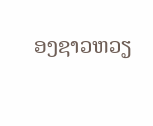ອງຊາວຫວຽ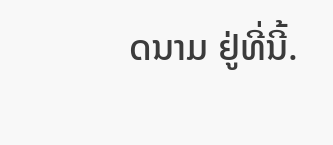ດນາມ ຢູ່ທີ່ນີ້.